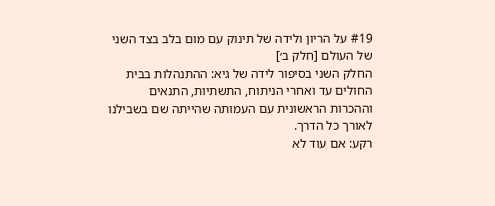#19 על הריון ולידה של תינוק עם מום בלב בצד השני של העולם [חלק ב׳]
החלק השני בסיפור לידה של גיא: ההתנהלות בבית החולים עד ואחרי הניתוח, התשתיות, התנאים וההכרות הראשונית עם העמותה שהייתה שם בשבילנו לאורך כל הדרך.
רקע: אם עוד לא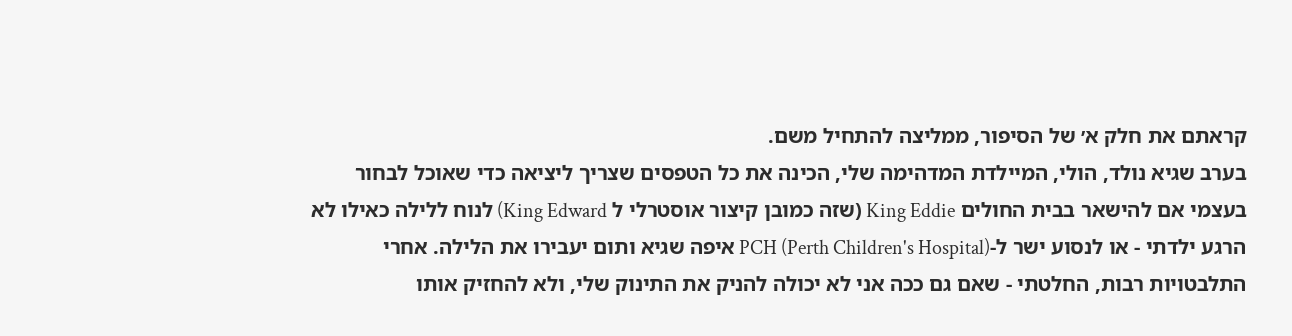קראתם את חלק א׳ של הסיפור, ממליצה להתחיל משם.
בערב שגיא נולד, הולי, המיילדת המדהימה שלי, הכינה את כל הטפסים שצריך ליציאה כדי שאוכל לבחור בעצמי אם להישאר בבית החולים King Eddie (שזה כמובן קיצור אוסטרלי ל King Edward) לנוח ללילה כאילו לא הרגע ילדתי - או לנסוע ישר ל-PCH (Perth Children's Hospital) איפה שגיא ותום יעבירו את הלילה. אחרי התלבטויות רבות, החלטתי - שאם גם ככה אני לא יכולה להניק את התינוק שלי, ולא להחזיק אותו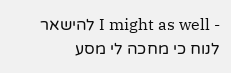- I might as well להישאר לנוח כי מחכה לי מסע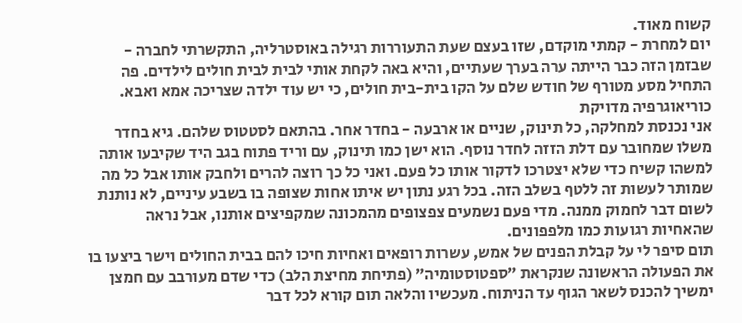קשוח מאוד.
יום למחרת - קמתי מוקדם, שזו בעצם שעת התעוררות רגילה באוסטרליה, התקשרתי לחברה - שבזמן הזה כבר הייתה ערה בערך שעתיים, והיא באה לקחת אותי לבית לבית חולים לילדים. פה התחיל מסע מטורף של חודש שלם על הקו בית-בית חולים, כי יש עוד ילדה שצריכה אמא ואבא.
כוריאוגרפיה מדויקת
אני נכנסת למחלקה, כל תינוק, שניים או ארבעה - בחדר אחר. בהתאם לסטטוס שלהם. גיא בחדר משלו שמחובר עם דלת הזזה לחדר נוסף. הוא ישן כמו תינוק, עם וריד פתוח בגב היד שקיבעו אותה למשהו קשיח כדי שלא יצטרכו לדקור אותו כל פעם. ואני כל כך רוצה להרים ולחבק אותו אבל כל מה שמותר לעשות זה ללטף בשלב הזה. בכל רגע נתון יש איתו אחות שצופה בו בשבע עיניים, לא נותנת לשום דבר לחמוק ממנה. מדי פעם נשמעים צפצופים מהמכונה שמקפיצים אותנו, אבל נראה שהאחיות רגועות כמו מלפפונים.
תום סיפר לי על קבלת הפנים של אמש, עשרות רופאים ואחיות חיכו להם בבית החולים וישר ביצעו בו את הפעולה הראשונה שנקראת ״ספטוסטומיה״ (פתיחת מחיצת הלב) כדי שדם מעורבב עם חמצן ימשיך להכנס לשאר הגוף עד הניתוח. מעכשיו והלאה תום קורא לכל דבר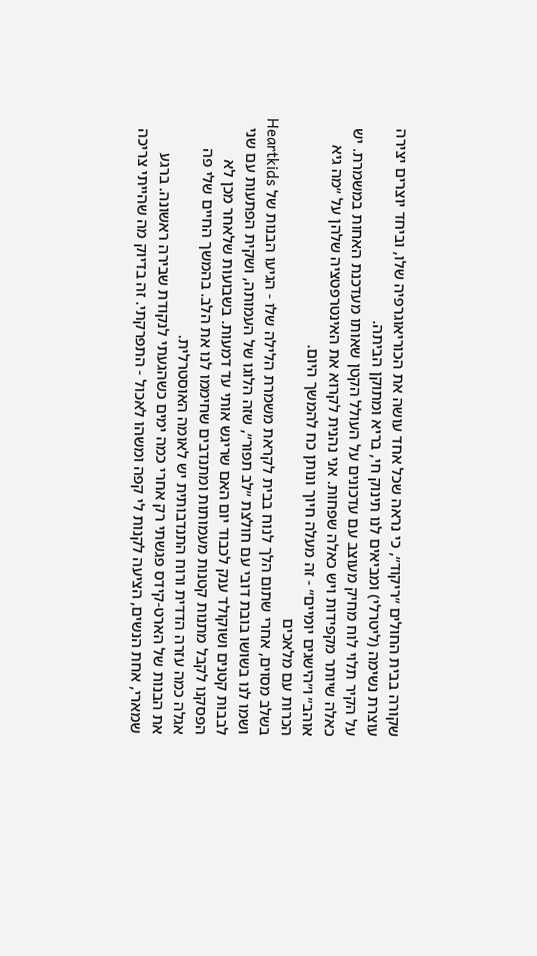שקורה בבית החולים ״ריקוד״, כי נראה שכל אחד עושה את הכוריאוגרפיה שלו, וביחד יוצרים יצירה עוצרת נשימה (ליטרלי) ומביאים לנו תינוק חי, בריא ומתוקן הביתה.
על הקיר תלוי לוח מחיק מעוצב עם עדכונים על העולל הקטן שאותו מעדכנת האחות במשמרת. יש כאלה שיותר מקפידות ויש כאלה שפחות. אני נהנית לקרוא את האינטרפטציה שלהן על ״מה גיא אוהב״ ו״הישגים יומיים״ - זה מעלה חיוך ונותן כח להמשך היום.
הכרות עם מלאכים
בשלב מסוים, אחרי שתום הלך לנוח בבית לקראת משמרת הלילה שלו - הגיעו הבנות של Heartkids ושמו לנו בשושו בובת דובי עם חולצת ״לב תפור״, שזה הלוגו של העמותה, ושקית הפתעות עם שני לבבות קטנים ושוקולד ענק לכבוד יום האם שריגש אותי עד דמעות. בשבועות שלאחר מכן לא הפסקנו לקבל מתנות קטנות מעמותות ומתנדבים שחיממו לנו את הלב. בהמשך החיים שלי פה אגלה כמה עזרה הדדית ורוח התנדבותית יש לאומה האוסטרלית.
את הבנות של הארט-קידס פגשתי רק אחרי כמה ימים כשהגעתי לנקודת שבירה ראשונה. ברגע שמארי, אחת הנשים, הציעה לקנות לי קפה ומשהו לאכול - התפרקתי. זה בדיוק מה שהייתי צריכה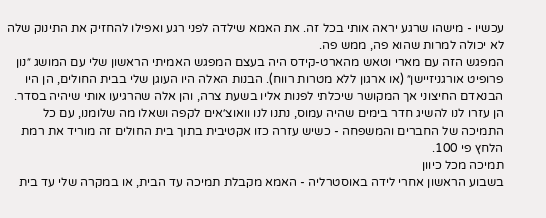עכשיו - מישהו שרגע יראה אותי בכל זה. את האמא שילדה לפני רגע ואפילו להחזיק את התינוק שלה לא יכולה למרות שהוא פה, ממש פה.
המפגש הזה עם מארי וטאש מהארט-קידס היה בעצם המפגש האמיתי הראשון שלי עם המושג ״נון פרופיט אורגניזיישן״ (או ארגון ללא מטרות רווח). הבנות האלה היו העוגן שלי בבית החולים, הן היו הבנאדם החיצוני אך המקושר שיכלתי לפנות אליו בשעת צרה, והן אלה שהרגיעו אותי שיהיה בסדר. הן עזרו לנו להשיג חדר בימים שהיה עמוס, נתנו לנו וואוצ׳אים לקפה ושאלו מה שלומנו, עם כל התמיכה של החברים והמשפחה - כשיש עזרה כזו אקטיבית בתוך בית החולים זה מוריד את רמת הלחץ פי 100.
תמיכה מכל כיוון
בשבוע הראשון אחרי לידה באוסטרליה - האמא מקבלת תמיכה עד הבית, או במקרה שלי עד בית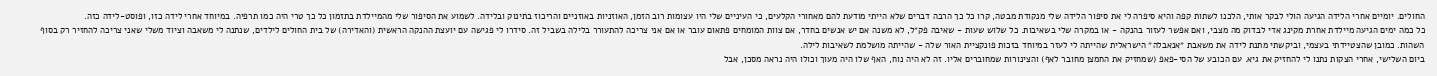החולים. יומיים אחרי הלידה הגיעה הולי לבקר אותי, הלכנו לשתות קפה והיא סיפרה לי את סיפור הלידה שלי מנקודת מבטה, קרו כל כך הרבה דברים שלא הייתי מודעת להם מאחורי הקלעים, כי העיניים שלי היו עצומות רוב הזמן, האוזניות באוזניים והריכוז בתינוק ובלידה. לשמוע את הסיפור שלי מהמיילדת בתזמון כל כך טרי היה כמו תרפיה. במיוחד אחרי לידה כזו, ופוסט-לידה כזה.
כל כמה ימים הגיעה מיילדת אחרת מקינג אדי לבדוק מה מצבי, ואם אפשר לעזור בהנקה - או במקרה שלי בשאיבות. כל שלוש שעות - שאיבה פק״ל, לא משנה אם יש אנשים בחדר, אם צוות המומחים פתאום עובר או אם אני צריכה להתעורר בלילה בשביל זה. סידרו לי פגישה עם יועצת ההנקה הראשית (והאדירה) של בית החולים לילדים, שנתנה לי משאבה וציוד משלי שאני צריכה להחזיר רק בסוף השהות. כמובן שהצטיידתי בעצמי, וביקשתי מתנת לידה את משאבת ״אנאבלה״ הישראלית שהייתה לי לעזר במיוחד בזכות פונקציית האור שלה - שהייתה מושלמת לשאיבות לילה.
ביום השלישי, אחרי הצקות נתנו לי להחזיק את גיא. עם הכובע של הסי-פאפ (שמחזיק את החמצן מחובר לאף) והצינורות שמחוברים אליו. זה לא היה נוח, האף שלו היה מעוך וכולו היה נראה מסכן, אבל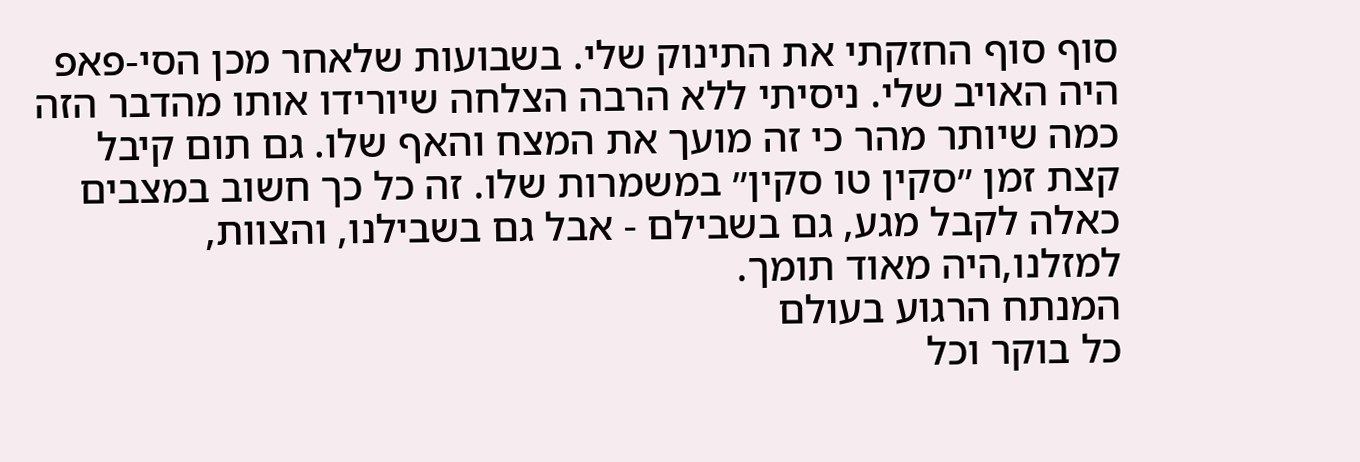סוף סוף החזקתי את התינוק שלי. בשבועות שלאחר מכן הסי-פאפ היה האויב שלי. ניסיתי ללא הרבה הצלחה שיורידו אותו מהדבר הזה כמה שיותר מהר כי זה מועך את המצח והאף שלו. גם תום קיבל קצת זמן ״סקין טו סקין״ במשמרות שלו. זה כל כך חשוב במצבים כאלה לקבל מגע, גם בשבילם - אבל גם בשבילנו, והצוות, למזלנו,היה מאוד תומך.
המנתח הרגוע בעולם
כל בוקר וכל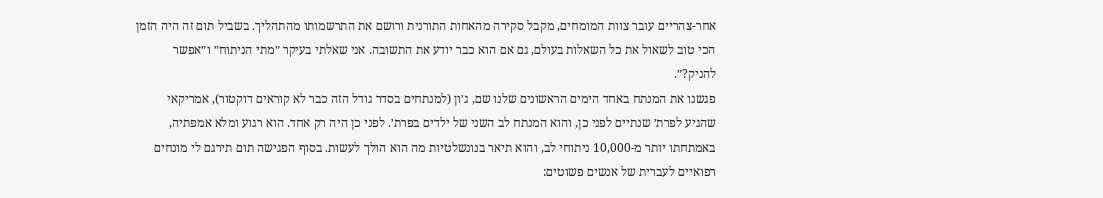אחר-צהריים עובר צוות המומחים, מקבל סקירה מהאחות התורנית ורושם את התרשמותו מהתהליך. בשביל תום זה היה הזמן הכי טוב לשאול את כל השאלות בעולם, גם אם הוא כבר יודע את התשובה. אני שאלתי בעיקר ״מתי הניתוח״ ו״אפשר להניק?״.
פגשנו את המנתח באחד הימים הראשונים שלנו שם, ג׳ון (למנתחים בסדר גודל הזה כבר לא קוראים דוקטור), אמריקאי שהגיע לפרת׳ שנתיים לפני כן, והוא המנתח לב השני של ילדים בפרת׳. לפני כן היה רק אחד. הוא רגוע ומלא אמפתיה, באמתחתו יותר מ-10,000 ניתוחי לב, והוא תיאר בנונשלטיות מה הוא הולך לעשות. בסוף הפגישה תום תירגם לי מונחים רפואיים לעברית של אנשים פשוטים: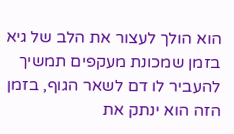הוא הולך לעצור את הלב של גיא בזמן שמכונת מעקפים תמשיך להעביר לו דם לשאר הגוף, בזמן הזה הוא ינתק את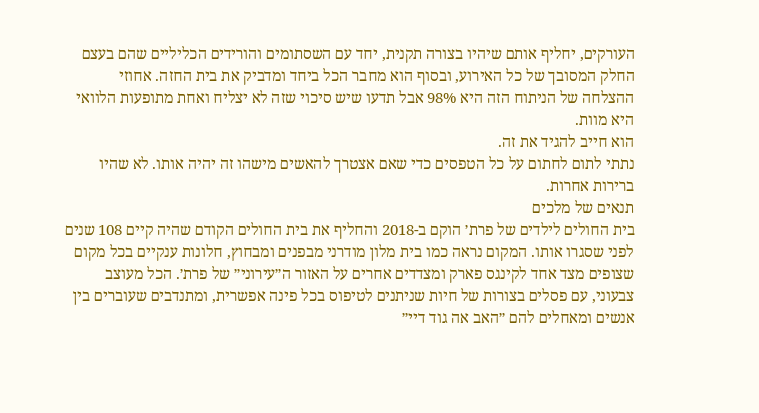העורקים, יחליף אותם שיהיו בצורה תקנית, יחד עם השסתומים והורידים הכליליים שהם בעצם החלק המסובך של כל האירוע, ובסוף הוא מחבר הכל ביחד ומדביק את בית החזה. אחוזי ההצלחה של הניתוח הזה היא 98% אבל תדעו שיש סיכוי שזה לא יצליח ואחת מתופעות הלוואי היא מוות.
הוא חייב להגיד את זה.
נתתי לתום לחתום על כל הטפסים כדי שאם אצטרך להאשים מישהו זה יהיה אותו. לא שהיו ברירות אחרות.
תנאים של מלכים
בית החולים לילדים של פרת׳ הוקם ב-2018 והחליף את בית החולים הקודם שהיה קיים 108 שנים לפני שסגרו אותו. המקום נראה כמו בית מלון מודרני מבפנים ומבחוץ, חלונות ענקיים בכל מקום שצופים מצד אחד לקינגס פארק ומצדדים אחרים על האזור ה״עירוני״ של פרת׳. הכל מעוצב צבעוני, עם פסלים בצורות של חיות שניתנים לטיפוס בכל פינה אפשרית, ומתנדבים שעוברים בין אנשים ומאחלים להם ״האב אה גוד דיי״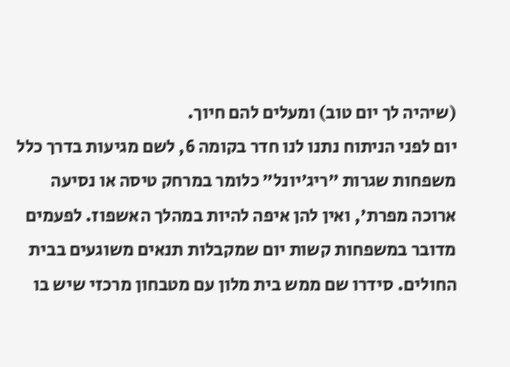(שיהיה לך יום טוב) ומעלים להם חיוך.
יום לפני הניתוח נתנו לנו חדר בקומה 6, לשם מגיעות בדרך כלל משפחות שגרות ״ריג׳יונל״ כלומר במרחק טיסה או נסיעה ארוכה מפרת׳, ואין להן איפה להיות במהלך האשפוז. לפעמים מדובר במשפחות קשות יום שמקבלות תנאים משוגעים בבית החולים. סידרו שם ממש בית מלון עם מטבחון מרכזי שיש בו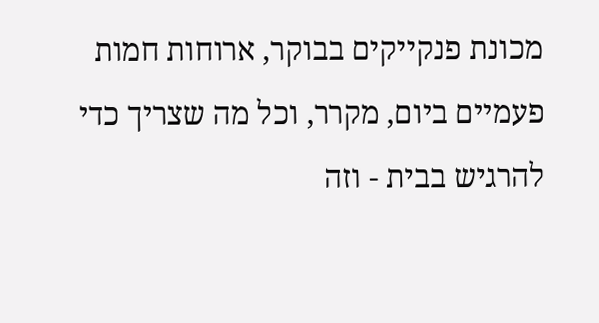מכונת פנקייקים בבוקר, ארוחות חמות פעמיים ביום, מקרר, וכל מה שצריך כדי להרגיש בבית - וזה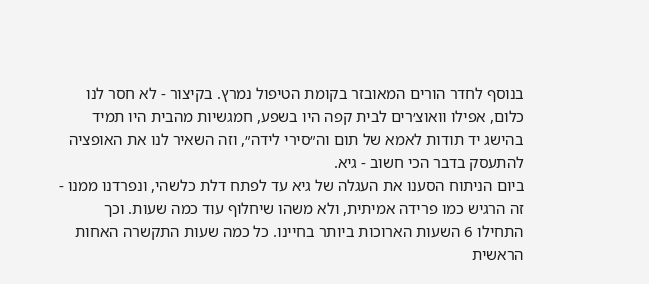בנוסף לחדר הורים המאובזר בקומת הטיפול נמרץ. בקיצור - לא חסר לנו כלום, אפילו וואוצ׳רים לבית קפה היו בשפע, חמגשיות מהבית היו תמיד בהישג יד תודות לאמא של תום וה״סירי לידה״, וזה השאיר לנו את האופציה להתעסק בדבר הכי חשוב - גיא.
ביום הניתוח הסענו את העגלה של גיא עד לפתח דלת כלשהי, ונפרדנו ממנו - זה הרגיש כמו פרידה אמיתית, ולא משהו שיחלוף עוד כמה שעות. וכך התחילו 6 השעות הארוכות ביותר בחיינו. כל כמה שעות התקשרה האחות הראשית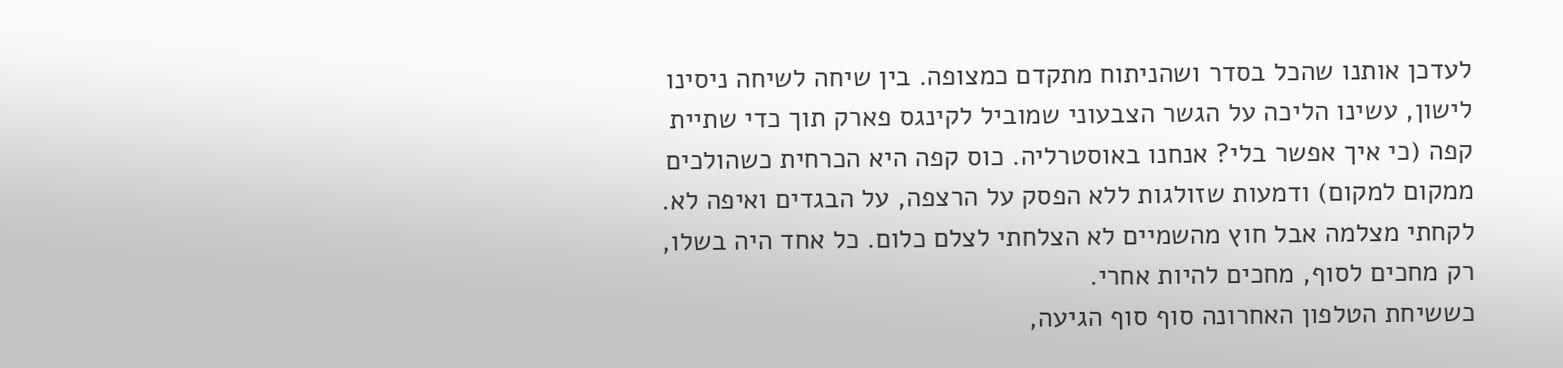לעדכן אותנו שהכל בסדר ושהניתוח מתקדם כמצופה. בין שיחה לשיחה ניסינו לישון, עשינו הליכה על הגשר הצבעוני שמוביל לקינגס פארק תוך כדי שתיית קפה (כי איך אפשר בלי? אנחנו באוסטרליה. כוס קפה היא הכרחית כשהולכים ממקום למקום) ודמעות שזולגות ללא הפסק על הרצפה, על הבגדים ואיפה לא. לקחתי מצלמה אבל חוץ מהשמיים לא הצלחתי לצלם כלום. כל אחד היה בשלו, רק מחכים לסוף, מחכים להיות אחרי.
כששיחת הטלפון האחרונה סוף סוף הגיעה,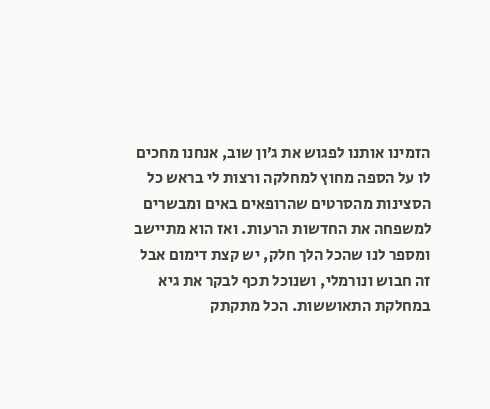הזמינו אותנו לפגוש את ג׳ון שוב, אנחנו מחכים לו על הספה מחוץ למחלקה ורצות לי בראש כל הסצינות מהסרטים שהרופאים באים ומבשרים למשפחה את החדשות הרעות. ואז הוא מתיישב ומספר לנו שהכל הלך חלק, יש קצת דימום אבל זה חבוש ונורמלי, ושנוכל תכף לבקר את גיא במחלקת התאוששות. הכל מתקתק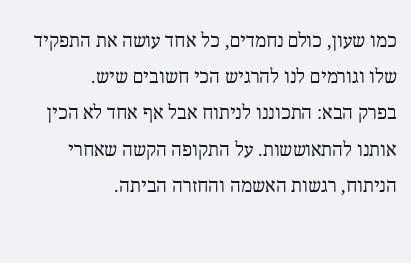כמו שעון, כולם נחמדים, כל אחד עושה את התפקיד שלו וגורמים לנו להרגיש הכי חשובים שיש.
בפרק הבא: התכוננו לניתוח אבל אף אחד לא הכין אותנו להתאוששות. על התקופה הקשה שאחרי הניתוח, רגשות האשמה והחזרה הביתה.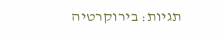תגיות: בירוקרטיה